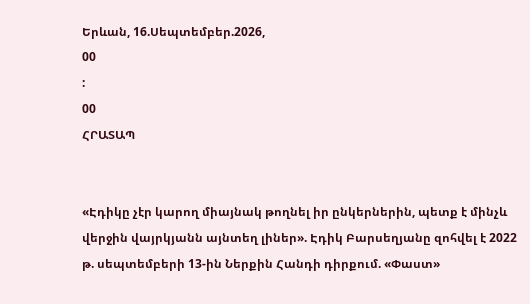Երևան, 16.Սեպտեմբեր.2026,
00
:
00
ՀՐԱՏԱՊ


«Էդիկը չէր կարող միայնակ թողնել իր ընկերներին, պետք է մինչև վերջին վայրկյանն այնտեղ լիներ». Էդիկ Բարսեղյանը զոհվել է 2022 թ. սեպտեմբերի 13-ին Ներքին Հանդի դիրքում. «Փաստ»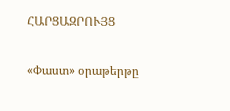ՀԱՐՑԱԶՐՈՒՅՑ

«Փաստ» օրաթերթը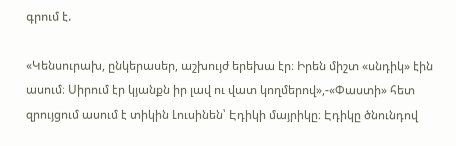գրում է.

«Կենսուրախ, ընկերասեր, աշխույժ երեխա էր։ Իրեն միշտ «սնդիկ» էին ասում։ Սիրում էր կյանքն իր լավ ու վատ կողմերով»,-«Փաստի» հետ զրույցում ասում է տիկին Լուսինեն՝ Էդիկի մայրիկը։ Էդիկը ծնունդով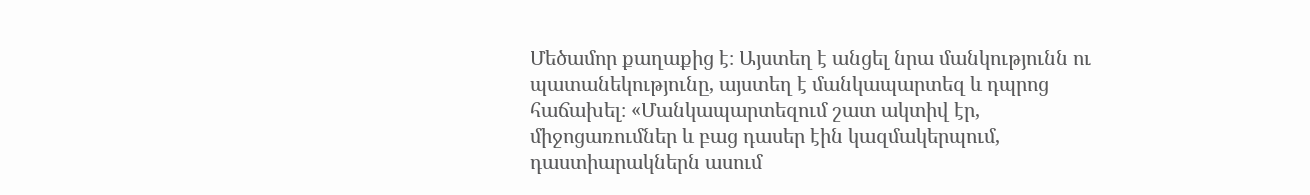Մեծամոր քաղաքից է։ Այստեղ է անցել նրա մանկությունն ու պատանեկությունը, այստեղ է մանկապարտեզ և դպրոց հաճախել։ «Մանկապարտեզում շատ ակտիվ էր, միջոցառումներ և բաց դասեր էին կազմակերպում, դաստիարակներն ասում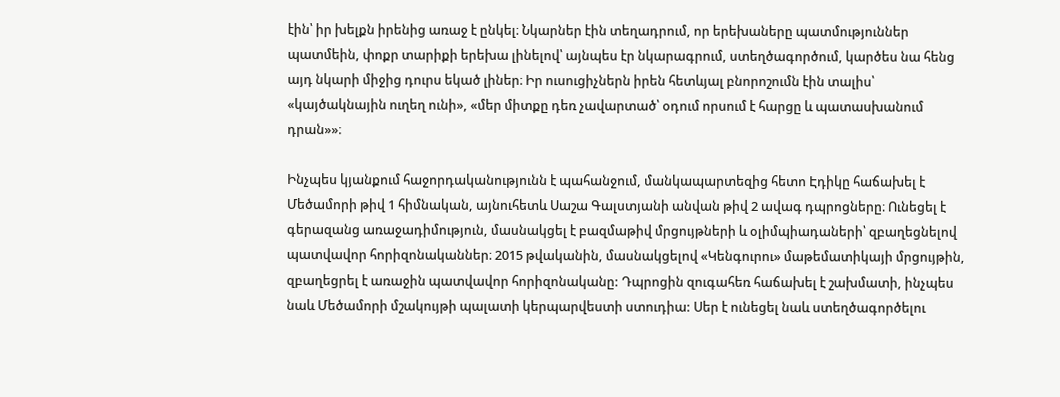էին՝ իր խելքն իրենից առաջ է ընկել։ Նկարներ էին տեղադրում, որ երեխաները պատմություններ պատմեին, փոքր տարիքի երեխա լինելով՝ այնպես էր նկարագրում, ստեղծագործում, կարծես նա հենց այդ նկարի միջից դուրս եկած լիներ։ Իր ուսուցիչներն իրեն հետևյալ բնորոշումն էին տալիս՝ «կայծակնային ուղեղ ունի», «մեր միտքը դեռ չավարտած՝ օդում որսում է հարցը և պատասխանում դրան»»։

Ինչպես կյանքում հաջորդականությունն է պահանջում, մանկապարտեզից հետո Էդիկը հաճախել է Մեծամորի թիվ 1 հիմնական, այնուհետև Սաշա Գալստյանի անվան թիվ 2 ավագ դպրոցները։ Ունեցել է գերազանց առաջադիմություն, մասնակցել է բազմաթիվ մրցույթների և օլիմպիադաների՝ զբաղեցնելով պատվավոր հորիզոնականներ։ 2015 թվականին, մասնակցելով «Կենգուրու» մաթեմատիկայի մրցույթին, զբաղեցրել է առաջին պատվավոր հորիզոնականը: Դպրոցին զուգահեռ հաճախել է շախմատի, ինչպես նաև Մեծամորի մշակույթի պալատի կերպարվեստի ստուդիա: Սեր է ունեցել նաև ստեղծագործելու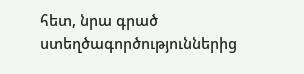հետ, նրա գրած ստեղծագործություններից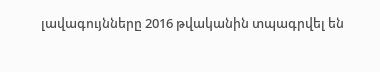լավագույնները 2016 թվականին տպագրվել են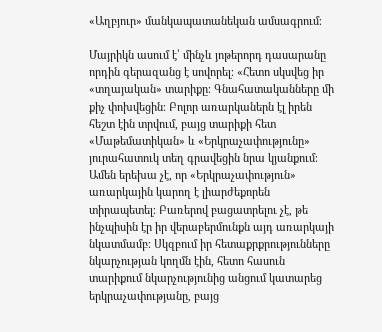«Աղբյուր» մանկապատանեկան ամսագրում։

Մայրիկն ասում է՝ մինչև յոթերորդ դասարանը որդին գերազանց է սովորել։ «Հետո սկսվեց իր «տղայական» տարիքը։ Գնահատականները մի քիչ փոխվեցին։ Բոլոր առարկաներն էլ իրեն հեշտ էին տրվում, բայց տարիքի հետ «Մաթեմատիկան» և «Երկրաչափությունը» յուրահատուկ տեղ գրավեցին նրա կյանքում։ Ամեն երեխա չէ, որ «Երկրաչափություն» առարկային կարող է լիարժեքորեն տիրապետել։ Բառերով բացատրելու չէ, թե ինչպիսին էր իր վերաբերմունքն այդ առարկայի նկատմամբ։ Սկզբում իր հետաքրքրությունները նկարչության կողմն էին, հետո հասուն տարիքում նկարչությունից անցում կատարեց երկրաչափությանը, բայց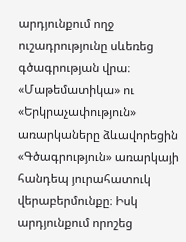արդյունքում ողջ ուշադրությունը սևեռեց գծագրության վրա։ «Մաթեմատիկա» ու «Երկրաչափություն» առարկաները ձևավորեցին «Գծագրություն» առարկայի հանդեպ յուրահատուկ վերաբերմունքը։ Իսկ արդյունքում որոշեց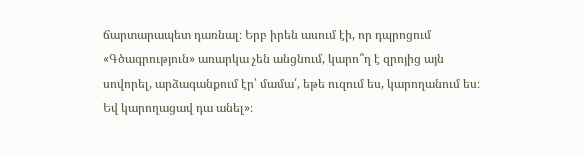ճարտարապետ դառնալ։ Երբ իրեն ասում էի, որ դպրոցում «Գծագրություն» առարկա չեն անցնում, կարո՞ղ է զրոյից այն սովորել, արձագանքում էր՝ մամա՛, եթե ուզում ես, կարողանում ես։ Եվ կարողացավ դա անել»։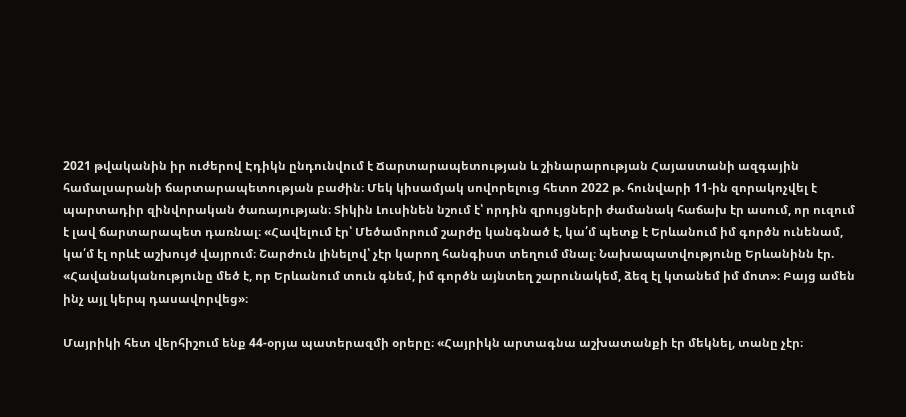2021 թվականին իր ուժերով Էդիկն ընդունվում է Ճարտարապետության և շինարարության Հայաստանի ազգային համալսարանի ճարտարապետության բաժին։ Մեկ կիսամյակ սովորելուց հետո 2022 թ. հունվարի 11-ին զորակոչվել է պարտադիր զինվորական ծառայության։ Տիկին Լուսինեն նշում է՝ որդին զրույցների ժամանակ հաճախ էր ասում, որ ուզում է լավ ճարտարապետ դառնալ։ «Հավելում էր՝ Մեծամորում շարժը կանգնած է, կա՛մ պետք է Երևանում իմ գործն ունենամ, կա՛մ էլ որևէ աշխույժ վայրում։ Շարժուն լինելով՝ չէր կարող հանգիստ տեղում մնալ։ Նախապատվությունը Երևանինն էր. «Հավանականությունը մեծ է, որ Երևանում տուն գնեմ, իմ գործն այնտեղ շարունակեմ, ձեզ էլ կտանեմ իմ մոտ»։ Բայց ամեն ինչ այլ կերպ դասավորվեց»։

Մայրիկի հետ վերհիշում ենք 44-օրյա պատերազմի օրերը։ «Հայրիկն արտագնա աշխատանքի էր մեկնել, տանը չէր։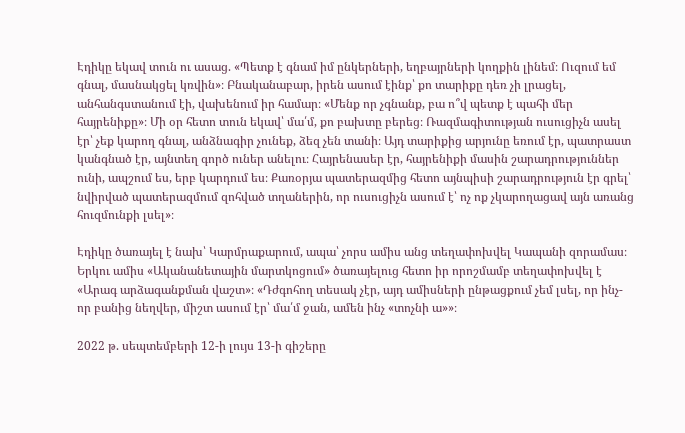Էդիկը եկավ տուն ու ասաց. «Պետք է գնամ իմ ընկերների, եղբայրների կողքին լինեմ։ Ուզում եմ գնալ, մասնակցել կռվին»։ Բնականաբար, իրեն ասում էինք՝ քո տարիքը դեռ չի լրացել, անհանգստանում էի, վախենում իր համար։ «Մենք որ չգնանք, բա ո՞վ պետք է պահի մեր հայրենիքը»։ Մի օր հետո տուն եկավ՝ մա՛մ, քո բախտը բերեց։ Ռազմագիտության ուսուցիչն ասել էր՝ չեք կարող գնալ, անձնագիր չունեք, ձեզ չեն տանի։ Այդ տարիքից արյունը եռում էր, պատրաստ կանգնած էր, այնտեղ գործ ուներ անելու։ Հայրենասեր էր, հայրենիքի մասին շարադրություններ ունի, ապշում ես, երբ կարդում ես։ Քառօրյա պատերազմից հետո այնպիսի շարադրություն էր գրել՝ նվիրված պատերազմում զոհված տղաներին, որ ուսուցիչն ասում է՝ ոչ ոք չկարողացավ այն առանց հուզմունքի լսել»։

Էդիկը ծառայել է նախ՝ Կարմրաքարում, ապա՝ չորս ամիս անց տեղափոխվել Կապանի զորամաս։ Երկու ամիս «Ականանետային մարտկոցում» ծառայելուց հետո իր որոշմամբ տեղափոխվել է «Արագ արձագանքման վաշտ»։ «Դժգոհող տեսակ չէր, այդ ամիսների ընթացքում չեմ լսել, որ ինչ-որ բանից նեղվեր, միշտ ասում էր՝ մա՛մ ջան, ամեն ինչ «տոչնի ա»»։

2022 թ. սեպտեմբերի 12-ի լույս 13-ի գիշերը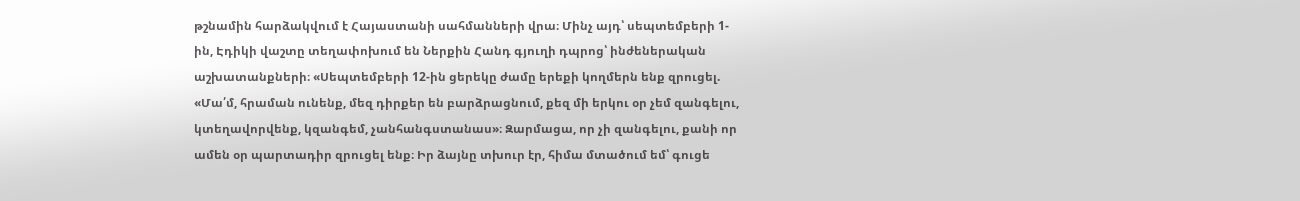թշնամին հարձակվում է Հայաստանի սահմանների վրա։ Մինչ այդ՝ սեպտեմբերի 1-ին, Էդիկի վաշտը տեղափոխում են Ներքին Հանդ գյուղի դպրոց՝ ինժեներական աշխատանքների։ «Սեպտեմբերի 12-ին ցերեկը ժամը երեքի կողմերն ենք զրուցել. «Մա՛մ, հրաման ունենք, մեզ դիրքեր են բարձրացնում, քեզ մի երկու օր չեմ զանգելու, կտեղավորվենք, կզանգեմ, չանհանգստանաս»։ Զարմացա, որ չի զանգելու, քանի որ ամեն օր պարտադիր զրուցել ենք։ Իր ձայնը տխուր էր, հիմա մտածում եմ՝ գուցե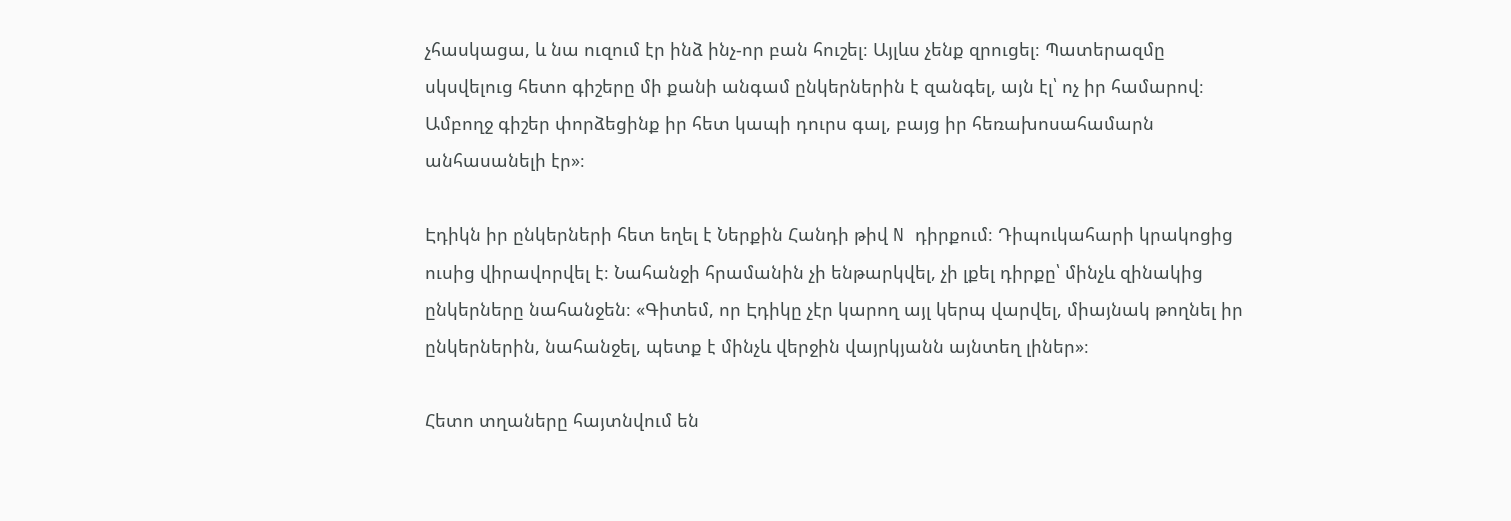չհասկացա, և նա ուզում էր ինձ ինչ-որ բան հուշել։ Այլևս չենք զրուցել։ Պատերազմը սկսվելուց հետո գիշերը մի քանի անգամ ընկերներին է զանգել, այն էլ՝ ոչ իր համարով։ Ամբողջ գիշեր փորձեցինք իր հետ կապի դուրս գալ, բայց իր հեռախոսահամարն անհասանելի էր»։

Էդիկն իր ընկերների հետ եղել է Ներքին Հանդի թիվ N դիրքում։ Դիպուկահարի կրակոցից ուսից վիրավորվել է։ Նահանջի հրամանին չի ենթարկվել, չի լքել դիրքը՝ մինչև զինակից ընկերները նահանջեն։ «Գիտեմ, որ Էդիկը չէր կարող այլ կերպ վարվել, միայնակ թողնել իր ընկերներին, նահանջել, պետք է մինչև վերջին վայրկյանն այնտեղ լիներ»։

Հետո տղաները հայտնվում են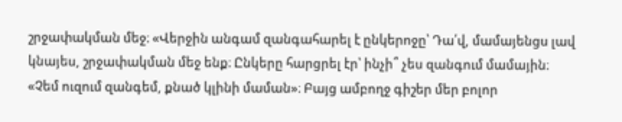շրջափակման մեջ։ «Վերջին անգամ զանգահարել է ընկերոջը՝ Դա՛վ, մամայենցս լավ կնայես, շրջափակման մեջ ենք։ Ընկերը հարցրել էր՝ ինչի՞ չես զանգում մամային։ «Չեմ ուզում զանգեմ, քնած կլինի մաման»։ Բայց ամբողջ գիշեր մեր բոլոր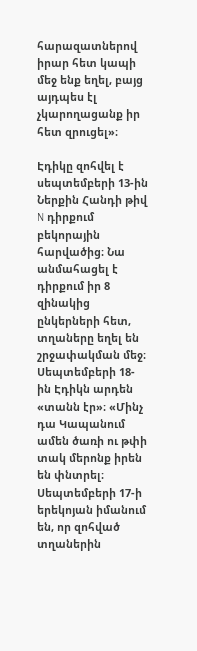հարազատներով իրար հետ կապի մեջ ենք եղել, բայց այդպես էլ չկարողացանք իր հետ զրուցել»։

Էդիկը զոհվել է սեպտեմբերի 13-ին Ներքին Հանդի թիվ N դիրքում բեկորային հարվածից։ Նա անմահացել է դիրքում իր 8 զինակից ընկերների հետ, տղաները եղել են շրջափակման մեջ։ Սեպտեմբերի 18-ին Էդիկն արդեն «տանն էր»։ «Մինչ դա Կապանում ամեն ծառի ու թփի տակ մերոնք իրեն են փնտրել։ Սեպտեմբերի 17-ի երեկոյան իմանում են, որ զոհված տղաներին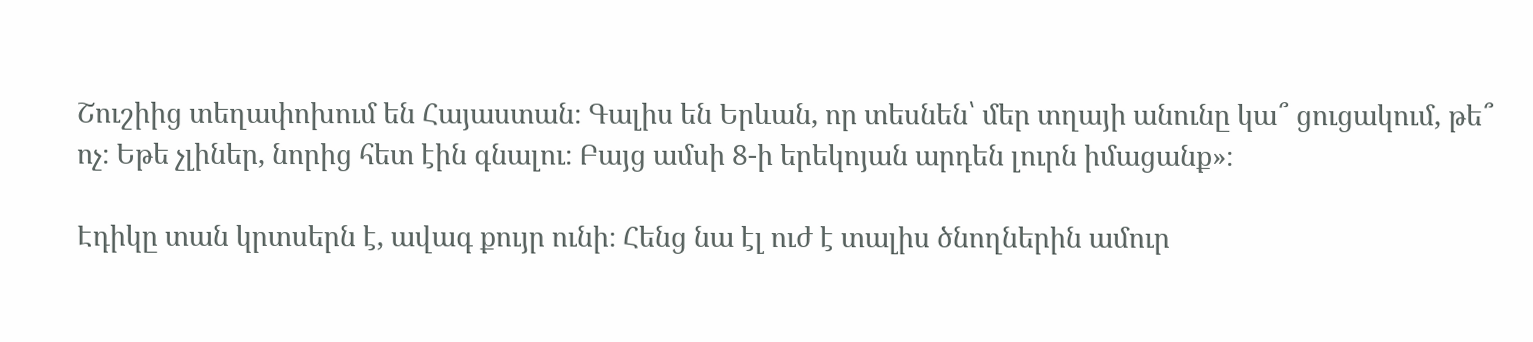Շուշիից տեղափոխում են Հայաստան։ Գալիս են Երևան, որ տեսնեն՝ մեր տղայի անունը կա՞ ցուցակում, թե՞ ոչ։ Եթե չլիներ, նորից հետ էին գնալու։ Բայց ամսի 8-ի երեկոյան արդեն լուրն իմացանք»։

Էդիկը տան կրտսերն է, ավագ քույր ունի։ Հենց նա էլ ուժ է տալիս ծնողներին ամուր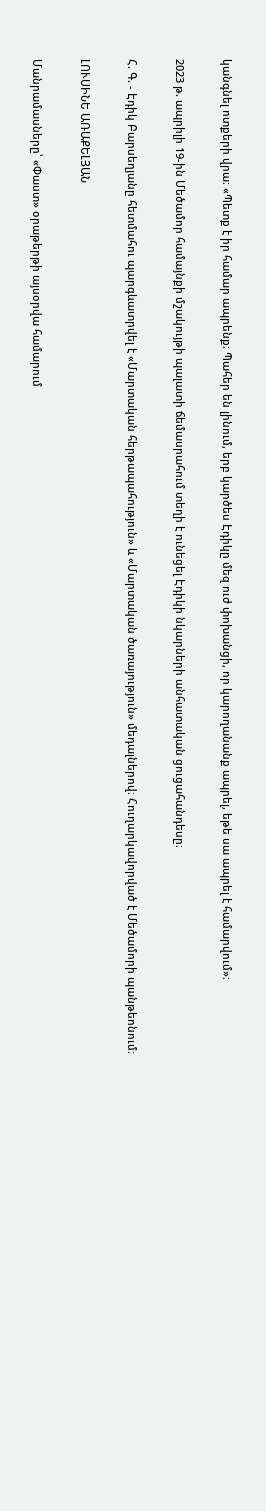կանգնել ոտքերի վրա։ «Պետք է իր համար ապրենք։ Պահեր են լինում, երբ կարծես Էդիկը մեզ ուժ փոխանցի, որ կարողանանք ապրել, եթե սա ապրել է համարվում»։

2023 թ. ապրիլի 19-ին Մեծամոր համայնքի մշակույթի պալատի ճեմասրահում տեղի է ունեցել Էդիկի նկարների անհատական ցուցահանդեսը։

Հ. Գ. - Էդիկ Բարսեղյանը հետմահու պարգևատրվել է «Մարտական հերթապահություն» և «Մարտական ծառայություն» մեդալներով։ Հուղարկավորված է Մեծամորի պանթեոնում։

ԼՈՒՍԻՆԵ ԱՌԱՔԵԼՅԱՆ

Մանրամասները՝ «Փաստ» օրաթերթի այսօրվա համարում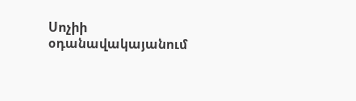Սոչիի օդանավակայանում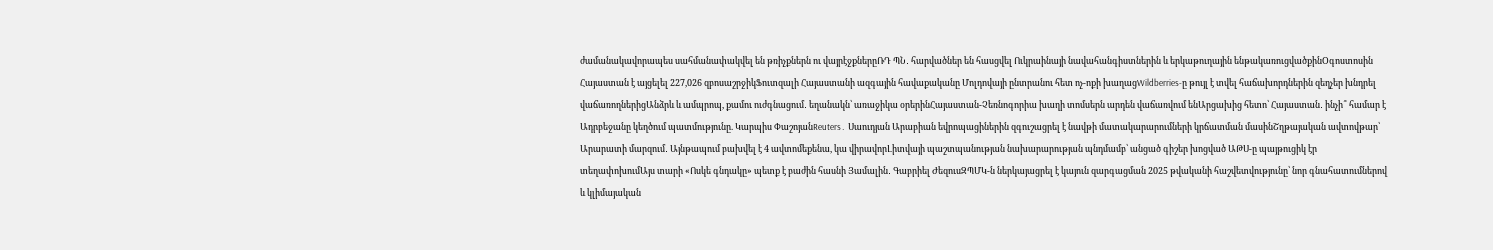ժամանակավորապես սահմանափակվել են թռիչքներն ու վայրէջքներըՌԴ ՊՆ․ հարվածներ են հասցվել Ուկրաինայի նավահանգիստներին և երկաթուղային ենթակառուցվածքինՕգոստոսին Հայաստան է այցելել 227,026 զբոսաշրջիկՖուտզալի Հայաստանի ազգային հավաքականը Մոլդովայի ընտրանու հետ ոչ-ոքի խաղացWildberries-ը թույլ է տվել հաճախորդներին զեղչեր խնդրել վաճառողներիցԱնձրև և ամպրոպ, քամու ուժգնացում․ եղանակն՝ առաջիկա օրերինՀայաստան-Չեռնոգորիա խաղի տոմսերն արդեն վաճառվում ենԱրցախից հետո՝ Հայաստան․ ինչի՞ համար է Ադրբեջանը կեղծում պատմությունը. Կարպիս ՓաշոյանReuters․ Սաուդյան Արաբիան եվրոպացիներին զգուշացրել է նավթի մատակարարումների կրճատման մասինՇղթայական ավտովթար՝ Արարատի մարզում․ Այնթապում բախվել է 4 ավտոմեքենա, կա վիրավորԼիտվայի պաշտպանության նախարարության պնդմամբ՝ անցած գիշեր խոցված ԱԹՍ-ը պայթուցիկ էր տեղափոխումԱյս տարի «Ոսկե գնդակը» պետք է բաժին հասնի Յամալին․ Գաբրիել ԺեզուսԶՊՄԿ-ն ներկայացրել է կայուն զարգացման 2025 թվականի հաշվետվությունը՝ նոր գնահատումներով և կլիմայական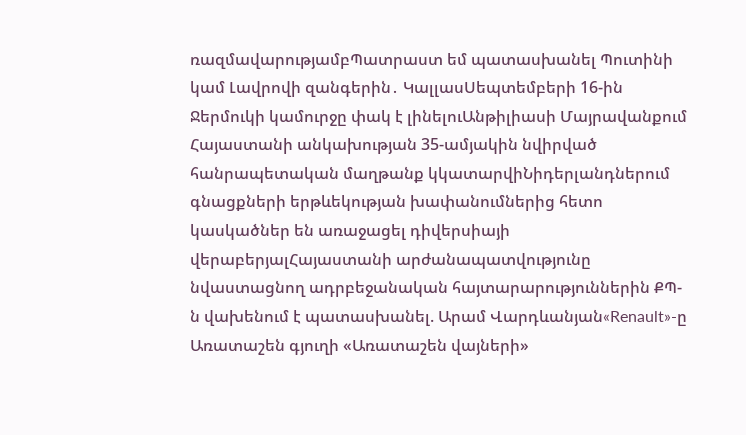ռազմավարությամբՊատրաստ եմ պատասխանել Պուտինի կամ Լավրովի զանգերին․ ԿալլասՍեպտեմբերի 16-ին Ջերմուկի կամուրջը փակ է լինելուԱնթիլիասի Մայրավանքում Հայաստանի անկախության 35-ամյակին նվիրված հանրապետական մաղթանք կկատարվիՆիդերլանդներում գնացքների երթևեկության խափանումներից հետո կասկածներ են առաջացել դիվերսիայի վերաբերյալՀայաստանի արժանապատվությունը նվաստացնող ադրբեջանական հայտարարություններին ՔՊ-ն վախենում է պատասխանել. Արամ Վարդևանյան«Renault»-ը Առատաշեն գյուղի «Առատաշեն վայների»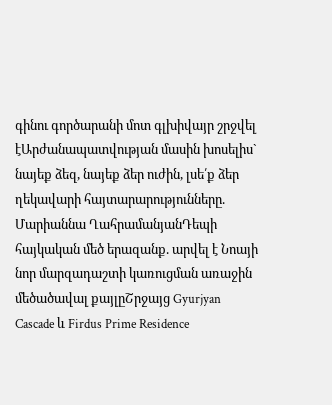գինու գործարանի մոտ գլխիվայր շրջվել էԱրժանապատվության մասին խոսելիս` նայեք ձեզ, նայեք ձեր ուժին, լսե՛ք ձեր ղեկավարի հայտարարությունները. Մարիաննա ՂահրամանյանԴեպի հայկական մեծ երազանք. արվել է Նոայի նոր մարզադաշտի կառուցման առաջին մեծածավալ քայլըՇրջայց Gyurjyan Cascade և Firdus Prime Residence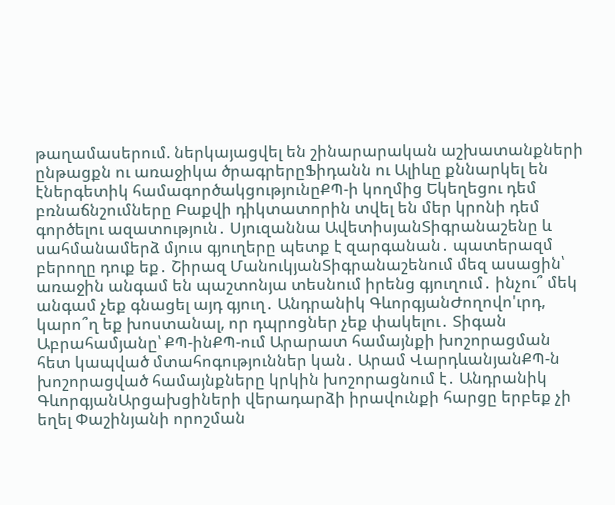թաղամասերում. ներկայացվել են շինարարական աշխատանքների ընթացքն ու առաջիկա ծրագրերըՖիդանն ու Ալիևը քննարկել են էներգետիկ համագործակցությունըՔՊ-ի կողմից Եկեղեցու դեմ բռնաճնշումները Բաքվի դիկտատորին տվել են մեր կրոնի դեմ գործելու ազատություն․ Սյուզաննա ԱվետիսյանՏիգրանաշենը և սահմանամերձ մյուս գյուղերը պետք է զարգանան․ պատերազմ բերողը դուք եք․ Շիրազ ՄանուկյանՏիգրանաշենում մեզ ասացին՝ առաջին անգամ են պաշտոնյա տեսնում իրենց գյուղում․ ինչու՞ մեկ անգամ չեք գնացել այդ գյուղ․ Անդրանիկ ԳևորգյանԺողովո'ւրդ, կարո՞ղ եք խոստանալ, որ դպրոցներ չեք փակելու․ Տիգան Աբրահամյանը՝ ՔՊ-ինՔՊ-ում Արարատ համայնքի խոշորացման հետ կապված մտահոգություններ կան․ Արամ ՎարդևանյանՔՊ-ն խոշորացված համայնքները կրկին խոշորացնում է․ Անդրանիկ ԳևորգյանԱրցախցիների վերադարձի իրավունքի հարցը երբեք չի եղել Փաշինյանի որոշման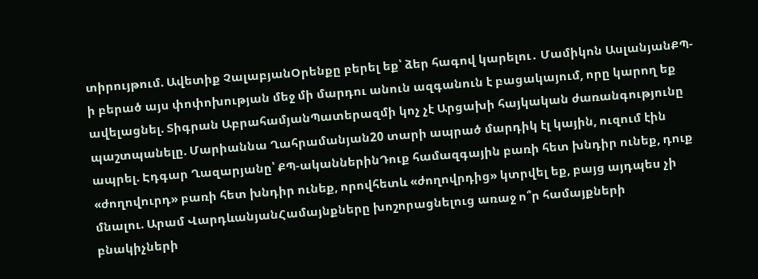տիրույթում. Ավետիք ՉալաբյանՕրենքը բերել եք՝ ձեր հագով կարելու․ Մամիկոն ԱսլանյանՔՊ-ի բերած այս փոփոխության մեջ մի մարդու անուն ազգանուն է բացակայում, որը կարող եք ավելացնել. Տիգրան ԱբրահամյանՊատերազմի կոչ չէ Արցախի հայկական ժառանգությունը պաշտպանելը. Մարիաննա Ղահրամանյան20 տարի ապրած մարդիկ էլ կային, ուզում էին ապրել. Էդգար Ղազարյանը՝ ՔՊ-ականներինԴուք համազգային բառի հետ խնդիր ունեք, դուք «ժողովուրդ» բառի հետ խնդիր ունեք, որովհետև «ժողովրդից» կտրվել եք, բայց այդպես չի մնալու. Արամ ՎարդևանյանՀամայնքները խոշորացնելուց առաջ ո՞ր համայքների բնակիչների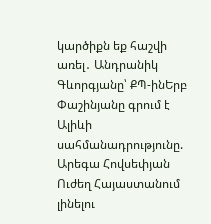կարծիքն եք հաշվի առել․ Անդրանիկ Գևորգյանը՝ ՔՊ-ինԵրբ Փաշինյանը գրում է Ալիևի սահմանադրությունը. Արեգա Հովսեփյան Ուժեղ Հայաստանում լինելու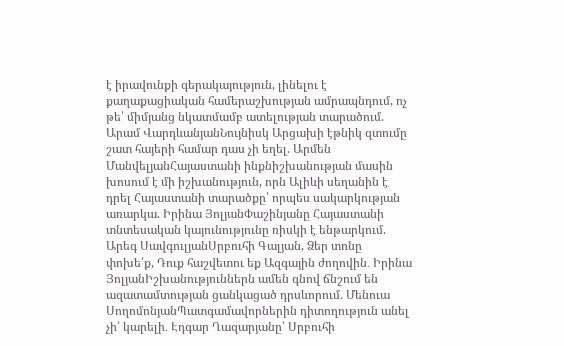է իրավունքի գերակայություն, լինելու է քաղաքացիական համերաշխության ամրապնդում, ոչ թե՝ միմյանց նկատմամբ ատելության տարածում. Արամ ՎարդևանյանՆույնիսկ Արցախի էթնիկ զտումը շատ հայերի համար դաս չի եղել. Արմեն ՄանվելյանՀայաստանի ինքնիշխանության մասին խոսում է մի իշխանություն, որն Ալիևի սեղանին է դրել Հայաստանի տարածքը՝ որպես սակարկության առարկա. Իրինա ՅոլյանՓաշինյանը Հայաստանի տնտեսական կայունությունը ռիսկի է ենթարկում. Արեգ ՍավգուլյանՍրբուհի Գալյան, Ձեր տոնը փոխե՛ք, Դուք հաշվետու եք Ազգային ժողովին․ Իրինա ՅոլյանԻշխանություններն ամեն գնով ճնշում են ազատամտության ցանկացած դրսևորում. Մենուա ՍողոմոնյանՊատգամավորներին դիտողություն անել չի՛ կարելի․ Էդգար Ղազարյանը՝ Սրբուհի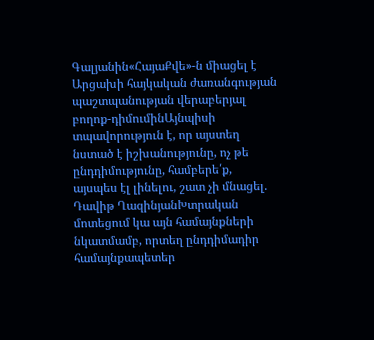Գալյանին«ՀայաՔվե»-ն միացել է Արցախի հայկական ժառանգության պաշտպանության վերաբերյալ բողոք-դիմումինԱյնպիսի տպավորություն է, որ այստեղ նստած է իշխանությունը, ոչ թե ընդդիմությունը, համբերե՛ք, այսպես էլ լինելու, շատ չի մնացել. Դավիթ ՂազինյանԽտրական մոտեցում կա այն համայնքների նկատմամբ, որտեղ ընդդիմադիր համայնքապետեր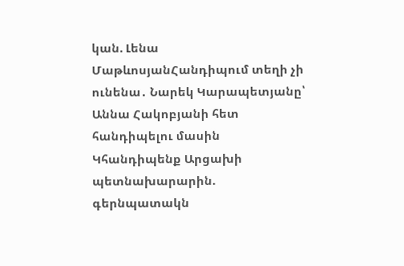կան. Լենա ՄաթևոսյանՀանդիպում տեղի չի ունենա․ Նարեկ Կարապետյանը՝ Աննա Հակոբյանի հետ հանդիպելու մասին Կհանդիպենք Արցախի պետնախարարին. գերնպատակն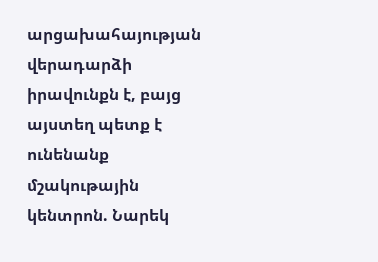արցախահայության վերադարձի իրավունքն է, բայց այստեղ պետք է ունենանք մշակութային կենտրոն. Նարեկ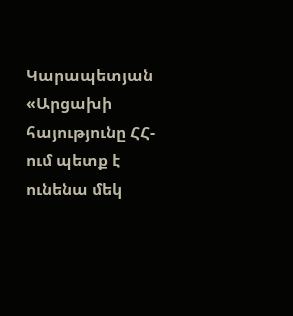Կարապետյան «Արցախի հայությունը ՀՀ-ում պետք է ունենա մեկ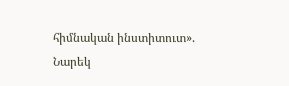հիմնական ինստիտուտ». Նարեկ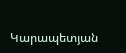Կարապետյան